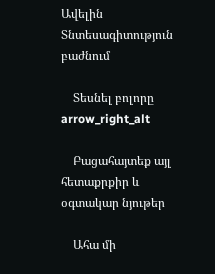Ավելին Տնտեսագիտություն բաժնում

    Տեսնել բոլորը arrow_right_alt

    Բացահայտեք այլ հետաքրքիր և օգտակար նյութեր

    Ահա մի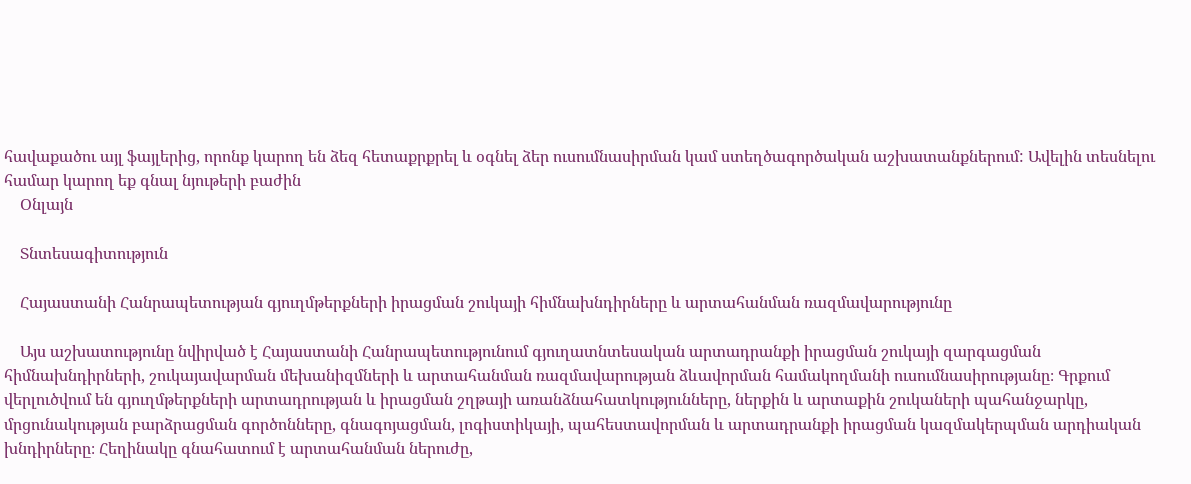հավաքածու այլ ֆայլերից, որոնք կարող են ձեզ հետաքրքրել և օգնել ձեր ուսումնասիրման կամ ստեղծագործական աշխատանքներում: Ավելին տեսնելու համար կարող եք գնալ նյութերի բաժին
    Օնլայն

    Տնտեսագիտություն

    Հայաստանի Հանրապետության գյուղմթերքների իրացման շուկայի հիմնախնդիրները և արտահանման ռազմավարությունը

    Այս աշխատությունը նվիրված է Հայաստանի Հանրապետությունում գյուղատնտեսական արտադրանքի իրացման շուկայի զարգացման հիմնախնդիրների, շուկայավարման մեխանիզմների և արտահանման ռազմավարության ձևավորման համակողմանի ուսումնասիրությանը։ Գրքում վերլուծվում են գյուղմթերքների արտադրության և իրացման շղթայի առանձնահատկությունները, ներքին և արտաքին շուկաների պահանջարկը, մրցունակության բարձրացման գործոնները, գնագոյացման, լոգիստիկայի, պահեստավորման և արտադրանքի իրացման կազմակերպման արդիական խնդիրները։ Հեղինակը գնահատում է արտահանման ներուժը,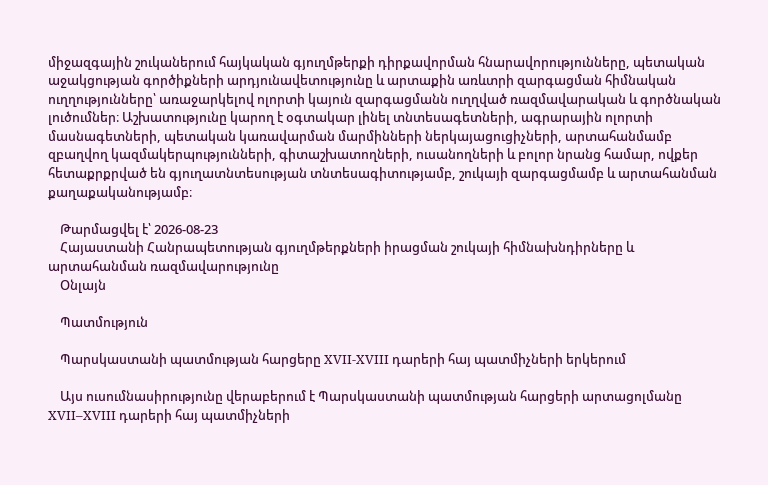միջազգային շուկաներում հայկական գյուղմթերքի դիրքավորման հնարավորությունները, պետական աջակցության գործիքների արդյունավետությունը և արտաքին առևտրի զարգացման հիմնական ուղղությունները՝ առաջարկելով ոլորտի կայուն զարգացմանն ուղղված ռազմավարական և գործնական լուծումներ։ Աշխատությունը կարող է օգտակար լինել տնտեսագետների, ագրարային ոլորտի մասնագետների, պետական կառավարման մարմինների ներկայացուցիչների, արտահանմամբ զբաղվող կազմակերպությունների, գիտաշխատողների, ուսանողների և բոլոր նրանց համար, ովքեր հետաքրքրված են գյուղատնտեսության տնտեսագիտությամբ, շուկայի զարգացմամբ և արտահանման քաղաքականությամբ։

    Թարմացվել է՝ 2026-08-23
    Հայաստանի Հանրապետության գյուղմթերքների իրացման շուկայի հիմնախնդիրները և արտահանման ռազմավարությունը
    Օնլայն

    Պատմություն

    Պարսկաստանի պատմության հարցերը XVII-XVIII դարերի հայ պատմիչների երկերում

    Այս ուսումնասիրությունը վերաբերում է Պարսկաստանի պատմության հարցերի արտացոլմանը XVII–XVIII դարերի հայ պատմիչների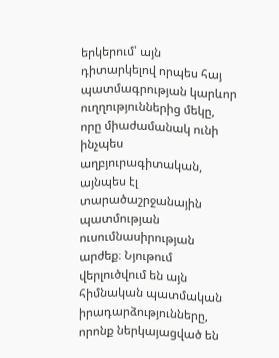երկերում՝ այն դիտարկելով որպես հայ պատմագրության կարևոր ուղղություններից մեկը, որը միաժամանակ ունի ինչպես աղբյուրագիտական, այնպես էլ տարածաշրջանային պատմության ուսումնասիրության արժեք։ Նյութում վերլուծվում են այն հիմնական պատմական իրադարձությունները, որոնք ներկայացված են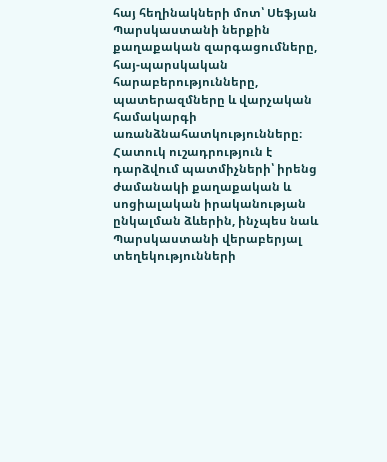հայ հեղինակների մոտ՝ Սեֆյան Պարսկաստանի ներքին քաղաքական զարգացումները, հայ-պարսկական հարաբերությունները, պատերազմները և վարչական համակարգի առանձնահատկությունները։ Հատուկ ուշադրություն է դարձվում պատմիչների՝ իրենց ժամանակի քաղաքական և սոցիալական իրականության ընկալման ձևերին, ինչպես նաև Պարսկաստանի վերաբերյալ տեղեկությունների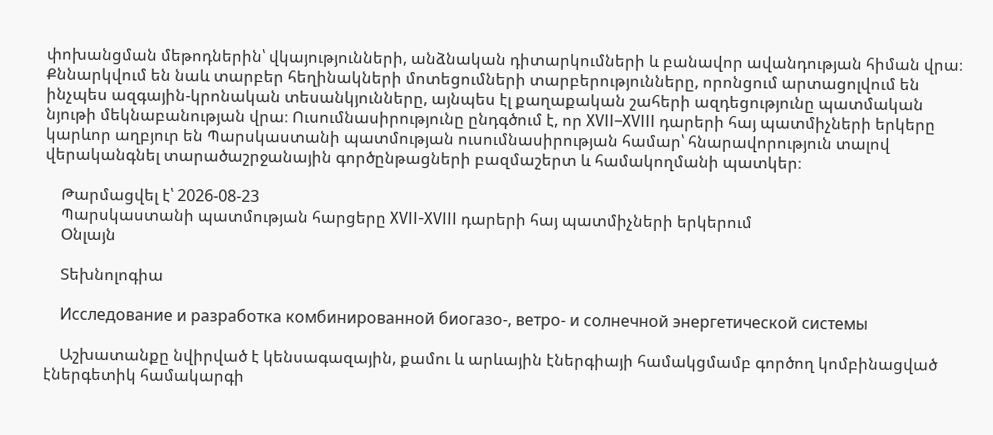փոխանցման մեթոդներին՝ վկայությունների, անձնական դիտարկումների և բանավոր ավանդության հիման վրա։ Քննարկվում են նաև տարբեր հեղինակների մոտեցումների տարբերությունները, որոնցում արտացոլվում են ինչպես ազգային-կրոնական տեսանկյունները, այնպես էլ քաղաքական շահերի ազդեցությունը պատմական նյութի մեկնաբանության վրա։ Ուսումնասիրությունը ընդգծում է, որ XVII–XVIII դարերի հայ պատմիչների երկերը կարևոր աղբյուր են Պարսկաստանի պատմության ուսումնասիրության համար՝ հնարավորություն տալով վերականգնել տարածաշրջանային գործընթացների բազմաշերտ և համակողմանի պատկեր։

    Թարմացվել է՝ 2026-08-23
    Պարսկաստանի պատմության հարցերը XVII-XVIII դարերի հայ պատմիչների երկերում
    Օնլայն

    Տեխնոլոգիա

    Исследование и разработка комбинированной биогазо-, ветро- и солнечной энергетической системы

    Աշխատանքը նվիրված է կենսագազային, քամու և արևային էներգիայի համակցմամբ գործող կոմբինացված էներգետիկ համակարգի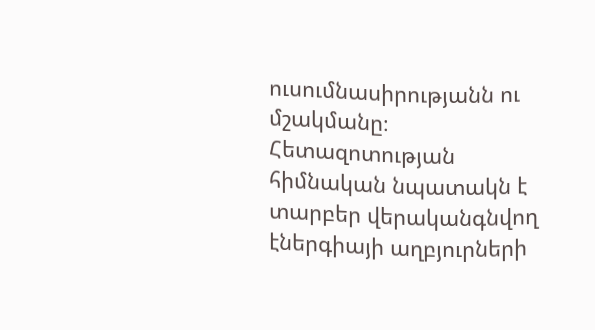ուսումնասիրությանն ու մշակմանը։ Հետազոտության հիմնական նպատակն է տարբեր վերականգնվող էներգիայի աղբյուրների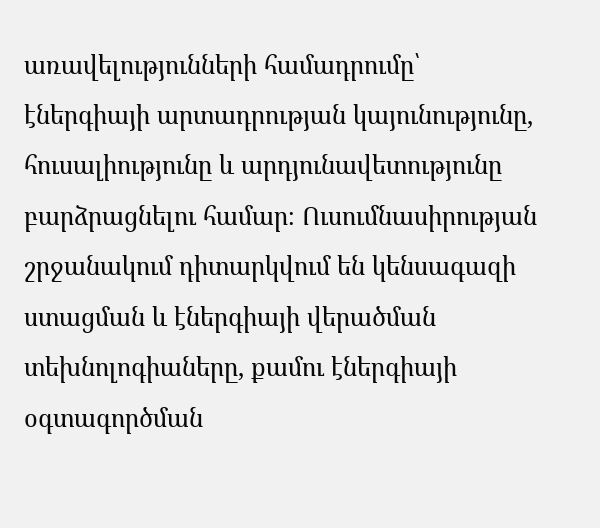առավելությունների համադրումը՝ էներգիայի արտադրության կայունությունը, հուսալիությունը և արդյունավետությունը բարձրացնելու համար։ Ուսումնասիրության շրջանակում դիտարկվում են կենսագազի ստացման և էներգիայի վերածման տեխնոլոգիաները, քամու էներգիայի օգտագործման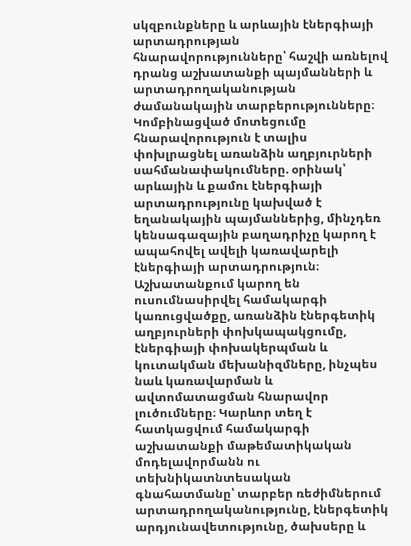սկզբունքները և արևային էներգիայի արտադրության հնարավորությունները՝ հաշվի առնելով դրանց աշխատանքի պայմանների և արտադրողականության ժամանակային տարբերությունները։ Կոմբինացված մոտեցումը հնարավորություն է տալիս փոխլրացնել առանձին աղբյուրների սահմանափակումները. օրինակ՝ արևային և քամու էներգիայի արտադրությունը կախված է եղանակային պայմաններից, մինչդեռ կենսագազային բաղադրիչը կարող է ապահովել ավելի կառավարելի էներգիայի արտադրություն։ Աշխատանքում կարող են ուսումնասիրվել համակարգի կառուցվածքը, առանձին էներգետիկ աղբյուրների փոխկապակցումը, էներգիայի փոխակերպման և կուտակման մեխանիզմները, ինչպես նաև կառավարման և ավտոմատացման հնարավոր լուծումները։ Կարևոր տեղ է հատկացվում համակարգի աշխատանքի մաթեմատիկական մոդելավորմանն ու տեխնիկատնտեսական գնահատմանը՝ տարբեր ռեժիմներում արտադրողականությունը, էներգետիկ արդյունավետությունը, ծախսերը և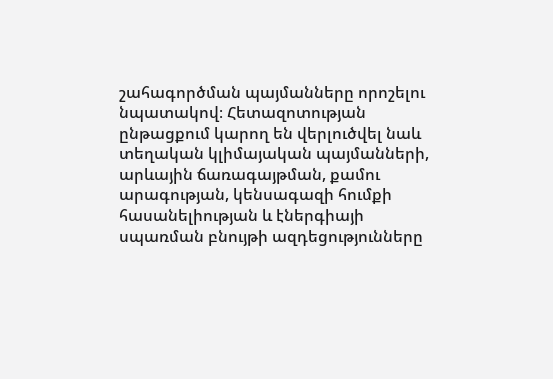շահագործման պայմանները որոշելու նպատակով։ Հետազոտության ընթացքում կարող են վերլուծվել նաև տեղական կլիմայական պայմանների, արևային ճառագայթման, քամու արագության, կենսագազի հումքի հասանելիության և էներգիայի սպառման բնույթի ազդեցությունները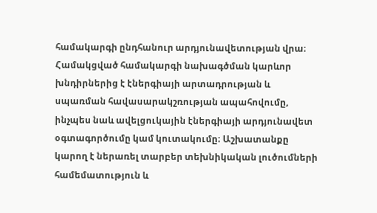համակարգի ընդհանուր արդյունավետության վրա։ Համակցված համակարգի նախագծման կարևոր խնդիրներից է էներգիայի արտադրության և սպառման հավասարակշռության ապահովումը, ինչպես նաև ավելցուկային էներգիայի արդյունավետ օգտագործումը կամ կուտակումը։ Աշխատանքը կարող է ներառել տարբեր տեխնիկական լուծումների համեմատություն և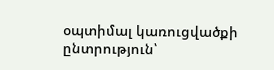օպտիմալ կառուցվածքի ընտրություն՝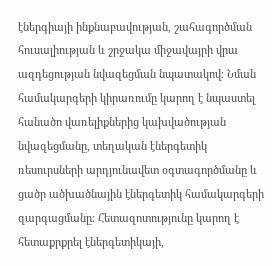էներգիայի ինքնաբավության, շահագործման հուսալիության և շրջակա միջավայրի վրա ազդեցության նվազեցման նպատակով։ Նման համակարգերի կիրառումը կարող է նպաստել հանածո վառելիքներից կախվածության նվազեցմանը, տեղական էներգետիկ ռեսուրսների արդյունավետ օգտագործմանը և ցածր ածխածնային էներգետիկ համակարգերի զարգացմանը։ Հետազոտությունը կարող է հետաքրքրել էներգետիկայի,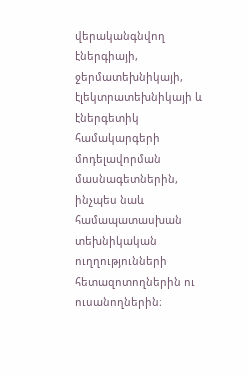վերականգնվող էներգիայի, ջերմատեխնիկայի, էլեկտրատեխնիկայի և էներգետիկ համակարգերի մոդելավորման մասնագետներին, ինչպես նաև համապատասխան տեխնիկական ուղղությունների հետազոտողներին ու ուսանողներին։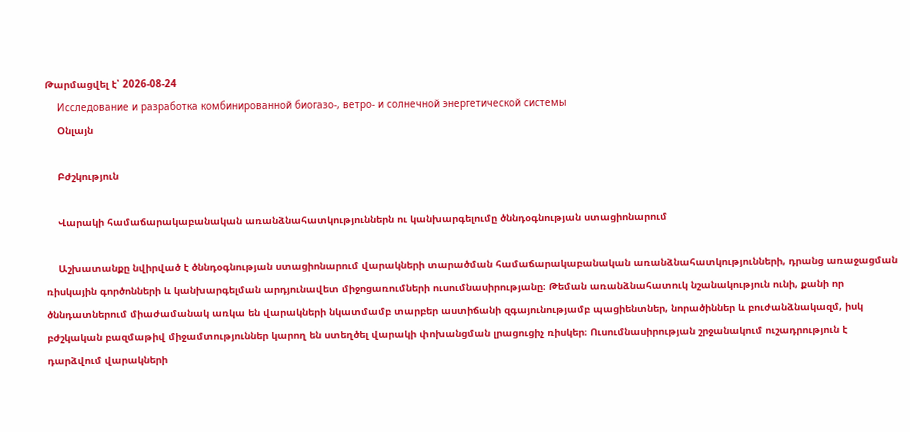Թարմացվել է՝ 2026-08-24
    Исследование и разработка комбинированной биогазо-, ветро- и солнечной энергетической системы
    Օնլայն

    Բժշկություն

    Վարակի համաճարակաբանական առանձնահատկություններն ու կանխարգելումը ծննդօգնության ստացիոնարում

    Աշխատանքը նվիրված է ծննդօգնության ստացիոնարում վարակների տարածման համաճարակաբանական առանձնահատկությունների, դրանց առաջացման ռիսկային գործոնների և կանխարգելման արդյունավետ միջոցառումների ուսումնասիրությանը։ Թեման առանձնահատուկ նշանակություն ունի, քանի որ ծննդատներում միաժամանակ առկա են վարակների նկատմամբ տարբեր աստիճանի զգայունությամբ պացիենտներ, նորածիններ և բուժանձնակազմ, իսկ բժշկական բազմաթիվ միջամտություններ կարող են ստեղծել վարակի փոխանցման լրացուցիչ ռիսկեր։ Ուսումնասիրության շրջանակում ուշադրություն է դարձվում վարակների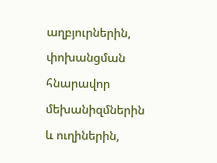աղբյուրներին, փոխանցման հնարավոր մեխանիզմներին և ուղիներին,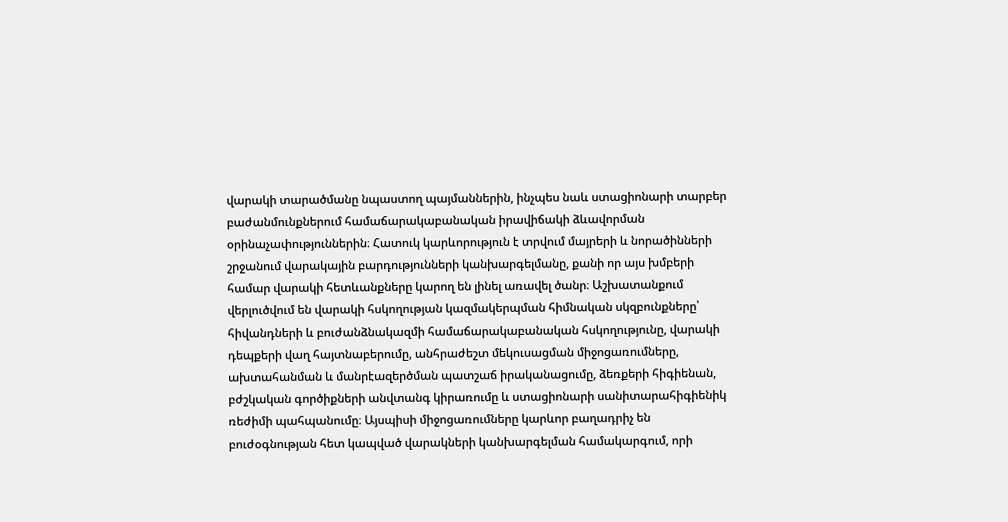վարակի տարածմանը նպաստող պայմաններին, ինչպես նաև ստացիոնարի տարբեր բաժանմունքներում համաճարակաբանական իրավիճակի ձևավորման օրինաչափություններին։ Հատուկ կարևորություն է տրվում մայրերի և նորածինների շրջանում վարակային բարդությունների կանխարգելմանը, քանի որ այս խմբերի համար վարակի հետևանքները կարող են լինել առավել ծանր։ Աշխատանքում վերլուծվում են վարակի հսկողության կազմակերպման հիմնական սկզբունքները՝ հիվանդների և բուժանձնակազմի համաճարակաբանական հսկողությունը, վարակի դեպքերի վաղ հայտնաբերումը, անհրաժեշտ մեկուսացման միջոցառումները, ախտահանման և մանրէազերծման պատշաճ իրականացումը, ձեռքերի հիգիենան, բժշկական գործիքների անվտանգ կիրառումը և ստացիոնարի սանիտարահիգիենիկ ռեժիմի պահպանումը։ Այսպիսի միջոցառումները կարևոր բաղադրիչ են բուժօգնության հետ կապված վարակների կանխարգելման համակարգում, որի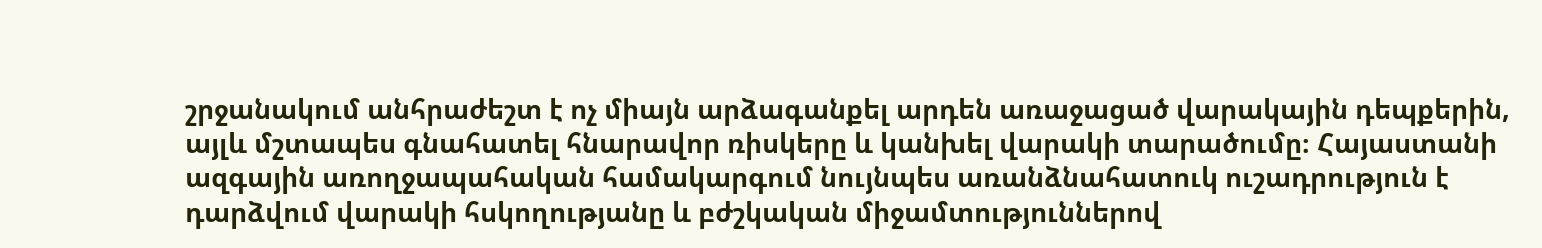շրջանակում անհրաժեշտ է ոչ միայն արձագանքել արդեն առաջացած վարակային դեպքերին, այլև մշտապես գնահատել հնարավոր ռիսկերը և կանխել վարակի տարածումը։ Հայաստանի ազգային առողջապահական համակարգում նույնպես առանձնահատուկ ուշադրություն է դարձվում վարակի հսկողությանը և բժշկական միջամտություններով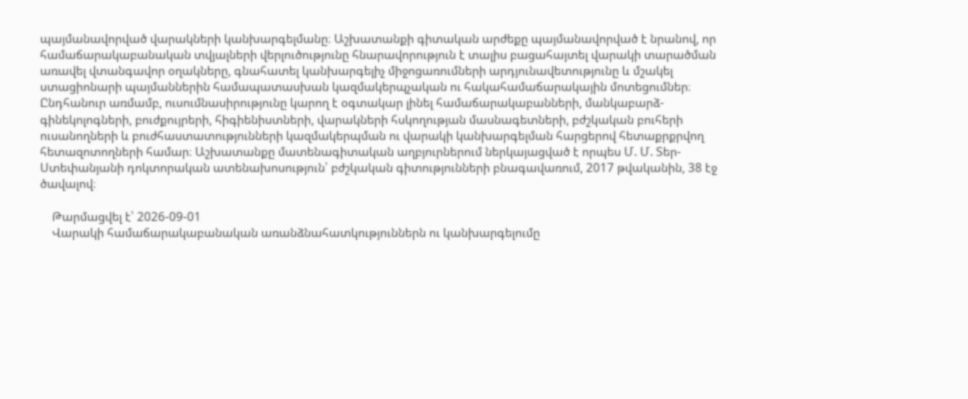պայմանավորված վարակների կանխարգելմանը։ Աշխատանքի գիտական արժեքը պայմանավորված է նրանով, որ համաճարակաբանական տվյալների վերլուծությունը հնարավորություն է տալիս բացահայտել վարակի տարածման առավել վտանգավոր օղակները, գնահատել կանխարգելիչ միջոցառումների արդյունավետությունը և մշակել ստացիոնարի պայմաններին համապատասխան կազմակերպչական ու հակահամաճարակային մոտեցումներ։ Ընդհանուր առմամբ, ուսումնասիրությունը կարող է օգտակար լինել համաճարակաբանների, մանկաբարձ-գինեկոլոգների, բուժքույրերի, հիգիենիստների, վարակների հսկողության մասնագետների, բժշկական բուհերի ուսանողների և բուժհաստատությունների կազմակերպման ու վարակի կանխարգելման հարցերով հետաքրքրվող հետազոտողների համար։ Աշխատանքը մատենագիտական աղբյուրներում ներկայացված է որպես Մ. Մ. Տեր-Ստեփանյանի դոկտորական ատենախոսություն՝ բժշկական գիտությունների բնագավառում, 2017 թվականին, 38 էջ ծավալով։

    Թարմացվել է՝ 2026-09-01
    Վարակի համաճարակաբանական առանձնահատկություններն ու կանխարգելումը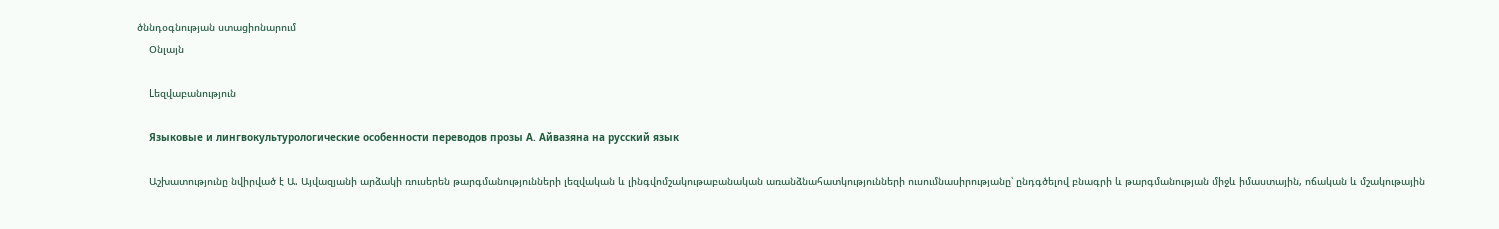ծննդօգնության ստացիոնարում
    Օնլայն

    Lեզվաբանություն

    Языковые и лингвокультурологические особенности переводов прозы А. Айвазяна на русский язык

    Աշխատությունը նվիրված է Ա. Այվազյանի արձակի ռուսերեն թարգմանությունների լեզվական և լինգվոմշակութաբանական առանձնահատկությունների ուսումնասիրությանը՝ ընդգծելով բնագրի և թարգմանության միջև իմաստային, ոճական և մշակութային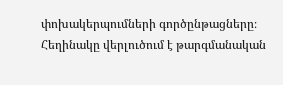փոխակերպումների գործընթացները։ Հեղինակը վերլուծում է թարգմանական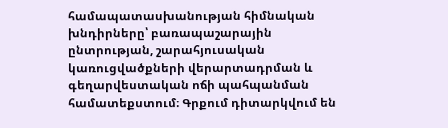համապատասխանության հիմնական խնդիրները՝ բառապաշարային ընտրության, շարահյուսական կառուցվածքների վերարտադրման և գեղարվեստական ոճի պահպանման համատեքստում։ Գրքում դիտարկվում են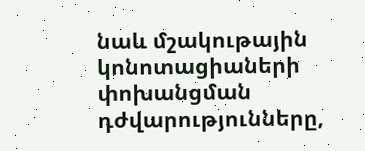նաև մշակութային կոնոտացիաների փոխանցման դժվարությունները,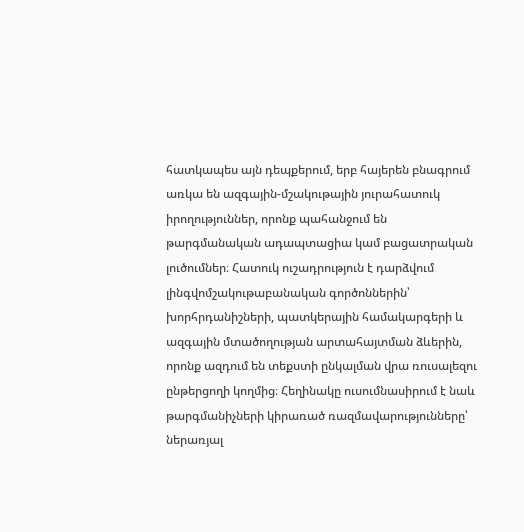հատկապես այն դեպքերում, երբ հայերեն բնագրում առկա են ազգային-մշակութային յուրահատուկ իրողություններ, որոնք պահանջում են թարգմանական ադապտացիա կամ բացատրական լուծումներ։ Հատուկ ուշադրություն է դարձվում լինգվոմշակութաբանական գործոններին՝ խորհրդանիշների, պատկերային համակարգերի և ազգային մտածողության արտահայտման ձևերին, որոնք ազդում են տեքստի ընկալման վրա ռուսալեզու ընթերցողի կողմից։ Հեղինակը ուսումնասիրում է նաև թարգմանիչների կիրառած ռազմավարությունները՝ ներառյալ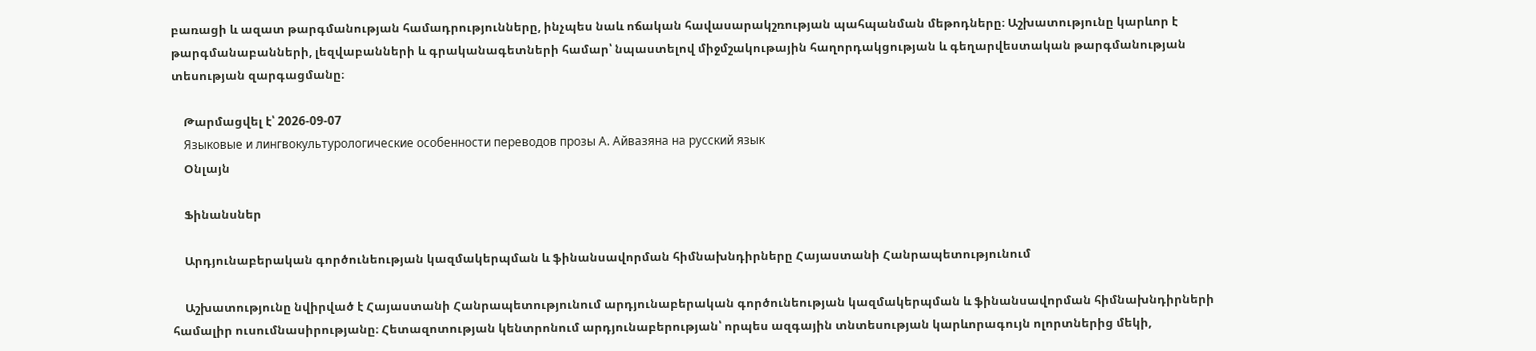բառացի և ազատ թարգմանության համադրությունները, ինչպես նաև ոճական հավասարակշռության պահպանման մեթոդները։ Աշխատությունը կարևոր է թարգմանաբանների, լեզվաբանների և գրականագետների համար՝ նպաստելով միջմշակութային հաղորդակցության և գեղարվեստական թարգմանության տեսության զարգացմանը։

    Թարմացվել է՝ 2026-09-07
    Языковые и лингвокультурологические особенности переводов прозы А. Айвазяна на русский язык
    Օնլայն

    Ֆինանսներ

    Արդյունաբերական գործունեության կազմակերպման և ֆինանսավորման հիմնախնդիրները Հայաստանի Հանրապետությունում

    Աշխատությունը նվիրված է Հայաստանի Հանրապետությունում արդյունաբերական գործունեության կազմակերպման և ֆինանսավորման հիմնախնդիրների համալիր ուսումնասիրությանը։ Հետազոտության կենտրոնում արդյունաբերության՝ որպես ազգային տնտեսության կարևորագույն ոլորտներից մեկի,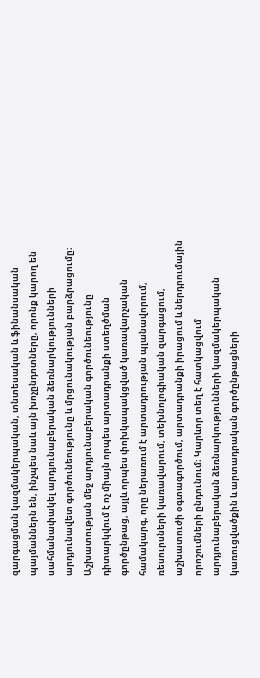զարգացման կազմակերպական, տնտեսական և ֆինանսական պայմաններն են, ինչպես նաև այն խոչընդոտները, որոնք կարող են սահմանափակել արդյունաբերական ձեռնարկությունների արդյունավետ գործունեությունը և մրցունակության բարձրացումը։ Աշխատության մեջ արդյունաբերական գործունեությունը դիտարկվում է ոչ միայն որպես արտադրանքի ստեղծման գործընթաց, այլև որպես փոխկապակցված կառավարչական համակարգ, որը ներառում է արտադրության պլանավորում, ռեսուրսների կառավարում, տեխնոլոգիական զարգացում, աշխատուժի օգտագործում, արտադրանքի իրացում և ներդրումային որոշումների ընդունում։ Կարևոր տեղ է հատկացվում արդյունաբերական ձեռնարկությունների կազմակերպական կառուցվածքին և արտադրական գործընթացների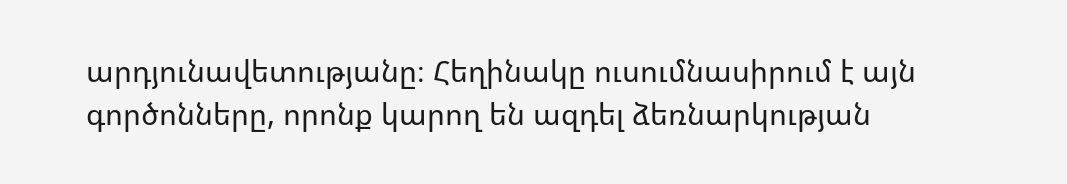արդյունավետությանը։ Հեղինակը ուսումնասիրում է այն գործոնները, որոնք կարող են ազդել ձեռնարկության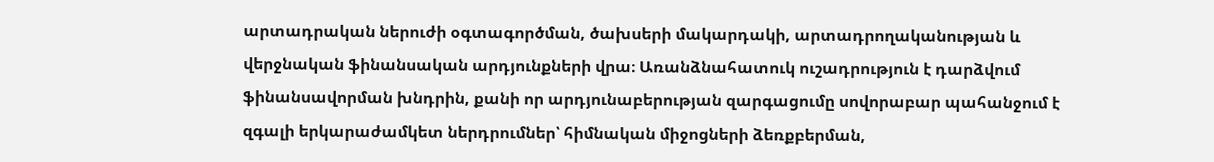արտադրական ներուժի օգտագործման, ծախսերի մակարդակի, արտադրողականության և վերջնական ֆինանսական արդյունքների վրա։ Առանձնահատուկ ուշադրություն է դարձվում ֆինանսավորման խնդրին, քանի որ արդյունաբերության զարգացումը սովորաբար պահանջում է զգալի երկարաժամկետ ներդրումներ՝ հիմնական միջոցների ձեռքբերման,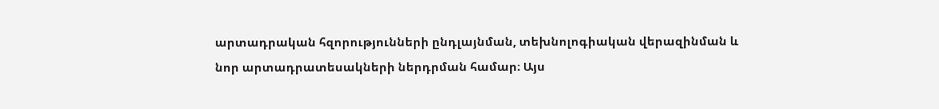արտադրական հզորությունների ընդլայնման, տեխնոլոգիական վերազինման և նոր արտադրատեսակների ներդրման համար։ Այս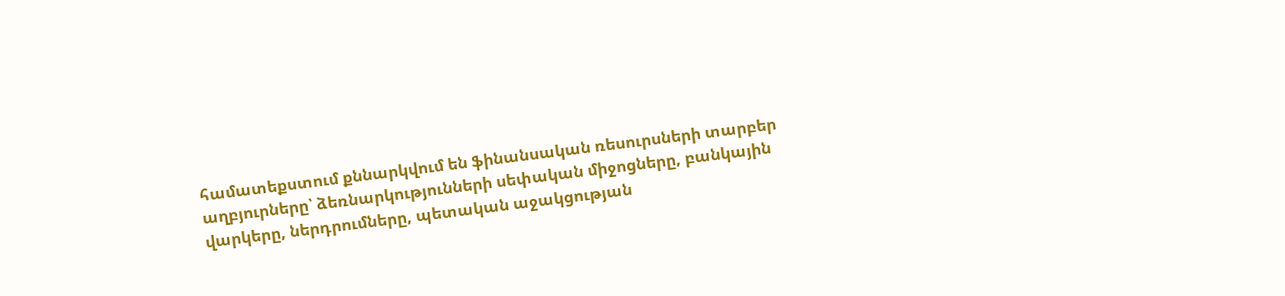համատեքստում քննարկվում են ֆինանսական ռեսուրսների տարբեր աղբյուրները՝ ձեռնարկությունների սեփական միջոցները, բանկային վարկերը, ներդրումները, պետական աջակցության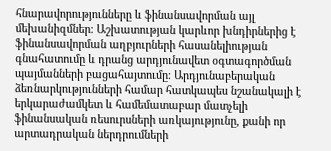հնարավորությունները և ֆինանսավորման այլ մեխանիզմներ։ Աշխատության կարևոր խնդիրներից է ֆինանսավորման աղբյուրների հասանելիության գնահատումը և դրանց արդյունավետ օգտագործման պայմանների բացահայտումը։ Արդյունաբերական ձեռնարկությունների համար հատկապես նշանակալի է երկարաժամկետ և համեմատաբար մատչելի ֆինանսական ռեսուրսների առկայությունը, քանի որ արտադրական ներդրումների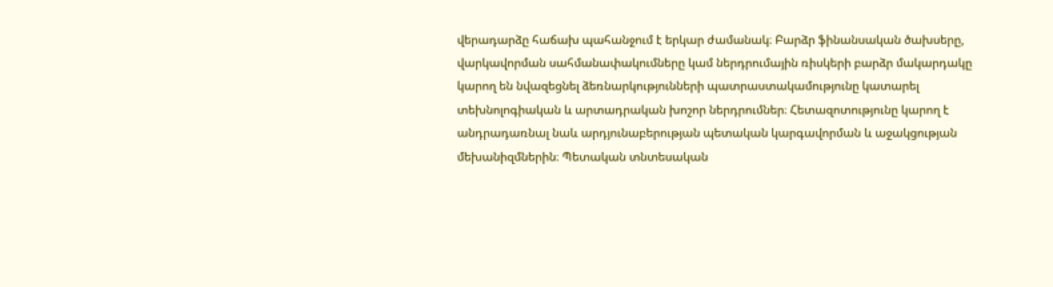վերադարձը հաճախ պահանջում է երկար ժամանակ։ Բարձր ֆինանսական ծախսերը, վարկավորման սահմանափակումները կամ ներդրումային ռիսկերի բարձր մակարդակը կարող են նվազեցնել ձեռնարկությունների պատրաստակամությունը կատարել տեխնոլոգիական և արտադրական խոշոր ներդրումներ։ Հետազոտությունը կարող է անդրադառնալ նաև արդյունաբերության պետական կարգավորման և աջակցության մեխանիզմներին։ Պետական տնտեսական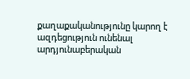քաղաքականությունը կարող է ազդեցություն ունենալ արդյունաբերական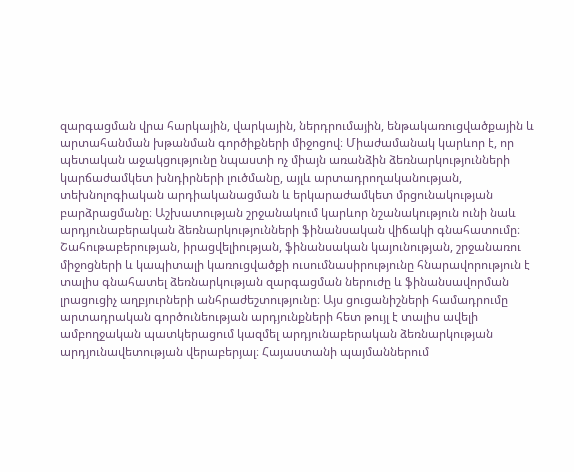զարգացման վրա հարկային, վարկային, ներդրումային, ենթակառուցվածքային և արտահանման խթանման գործիքների միջոցով։ Միաժամանակ կարևոր է, որ պետական աջակցությունը նպաստի ոչ միայն առանձին ձեռնարկությունների կարճաժամկետ խնդիրների լուծմանը, այլև արտադրողականության, տեխնոլոգիական արդիականացման և երկարաժամկետ մրցունակության բարձրացմանը։ Աշխատության շրջանակում կարևոր նշանակություն ունի նաև արդյունաբերական ձեռնարկությունների ֆինանսական վիճակի գնահատումը։ Շահութաբերության, իրացվելիության, ֆինանսական կայունության, շրջանառու միջոցների և կապիտալի կառուցվածքի ուսումնասիրությունը հնարավորություն է տալիս գնահատել ձեռնարկության զարգացման ներուժը և ֆինանսավորման լրացուցիչ աղբյուրների անհրաժեշտությունը։ Այս ցուցանիշների համադրումը արտադրական գործունեության արդյունքների հետ թույլ է տալիս ավելի ամբողջական պատկերացում կազմել արդյունաբերական ձեռնարկության արդյունավետության վերաբերյալ։ Հայաստանի պայմաններում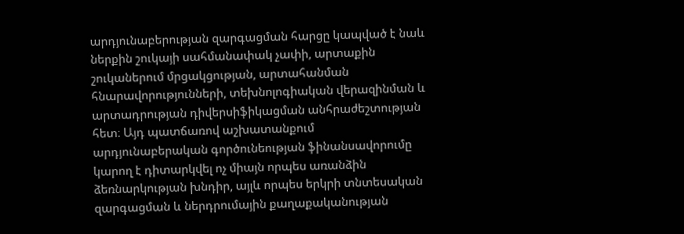արդյունաբերության զարգացման հարցը կապված է նաև ներքին շուկայի սահմանափակ չափի, արտաքին շուկաներում մրցակցության, արտահանման հնարավորությունների, տեխնոլոգիական վերազինման և արտադրության դիվերսիֆիկացման անհրաժեշտության հետ։ Այդ պատճառով աշխատանքում արդյունաբերական գործունեության ֆինանսավորումը կարող է դիտարկվել ոչ միայն որպես առանձին ձեռնարկության խնդիր, այլև որպես երկրի տնտեսական զարգացման և ներդրումային քաղաքականության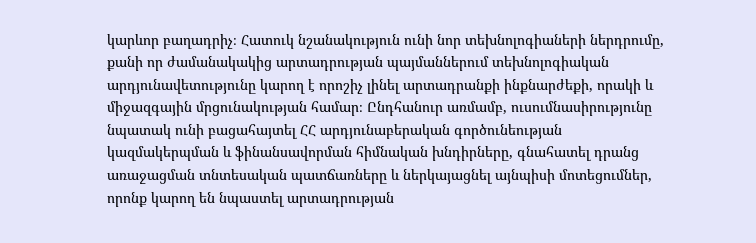կարևոր բաղադրիչ։ Հատուկ նշանակություն ունի նոր տեխնոլոգիաների ներդրումը, քանի որ ժամանակակից արտադրության պայմաններում տեխնոլոգիական արդյունավետությունը կարող է որոշիչ լինել արտադրանքի ինքնարժեքի, որակի և միջազգային մրցունակության համար։ Ընդհանուր առմամբ, ուսումնասիրությունը նպատակ ունի բացահայտել ՀՀ արդյունաբերական գործունեության կազմակերպման և ֆինանսավորման հիմնական խնդիրները, գնահատել դրանց առաջացման տնտեսական պատճառները և ներկայացնել այնպիսի մոտեցումներ, որոնք կարող են նպաստել արտադրության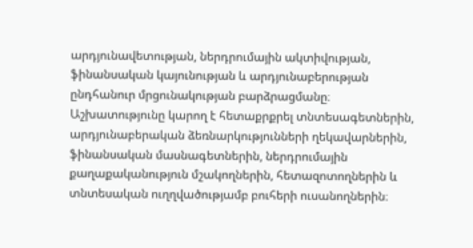արդյունավետության, ներդրումային ակտիվության, ֆինանսական կայունության և արդյունաբերության ընդհանուր մրցունակության բարձրացմանը։ Աշխատությունը կարող է հետաքրքրել տնտեսագետներին, արդյունաբերական ձեռնարկությունների ղեկավարներին, ֆինանսական մասնագետներին, ներդրումային քաղաքականություն մշակողներին, հետազոտողներին և տնտեսական ուղղվածությամբ բուհերի ուսանողներին։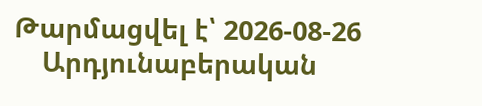Թարմացվել է՝ 2026-08-26
    Արդյունաբերական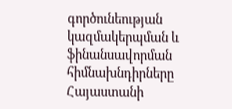գործունեության կազմակերպման և ֆինանսավորման հիմնախնդիրները Հայաստանի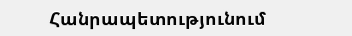Հանրապետությունում